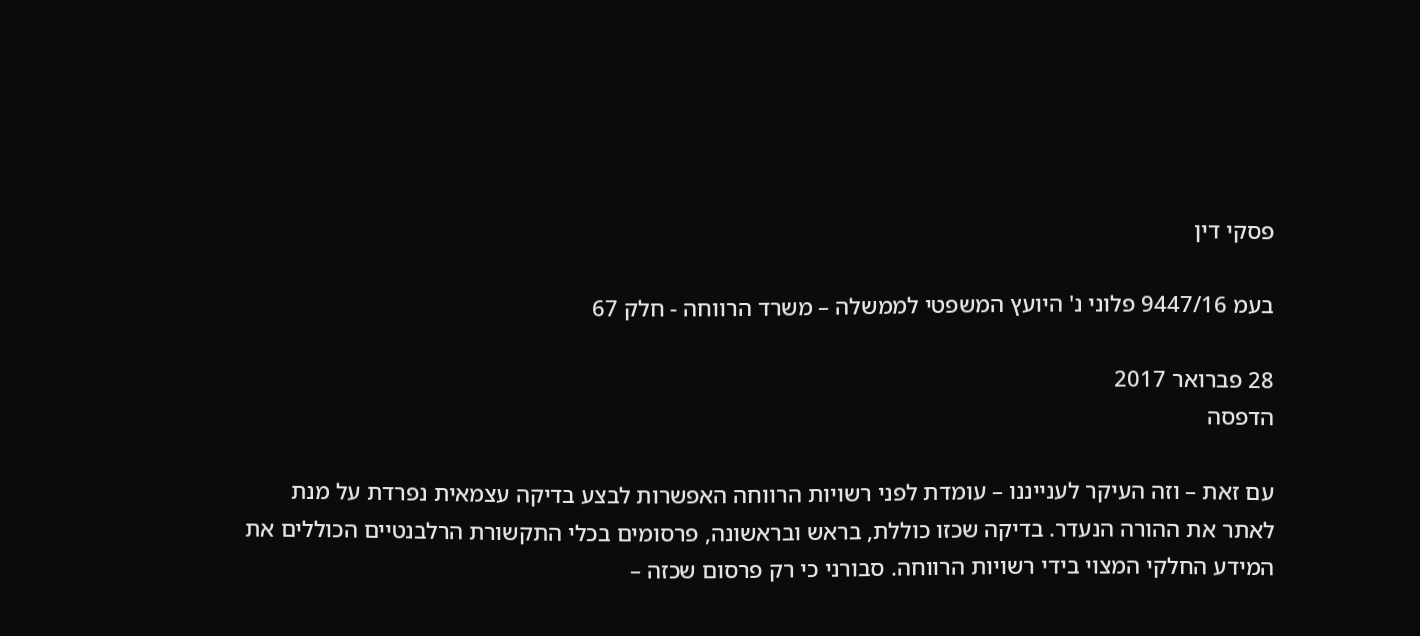פסקי דין

בעמ 9447/16 פלוני נ' היועץ המשפטי לממשלה – משרד הרווחה - חלק 67

28 פברואר 2017
הדפסה

עם זאת – וזה העיקר לענייננו – עומדת לפני רשויות הרווחה האפשרות לבצע בדיקה עצמאית נפרדת על מנת לאתר את ההורה הנעדר. בדיקה שכזו כוללת, בראש ובראשונה, פרסומים בכלי התקשורת הרלבנטיים הכוללים את המידע החלקי המצוי בידי רשויות הרווחה. סבורני כי רק פרסום שכזה –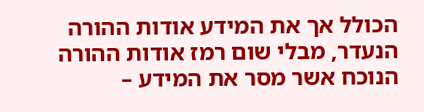הכולל אך את המידע אודות ההורה הנעדר, מבלי שום רמז אודות ההורה הנוכח אשר מסר את המידע –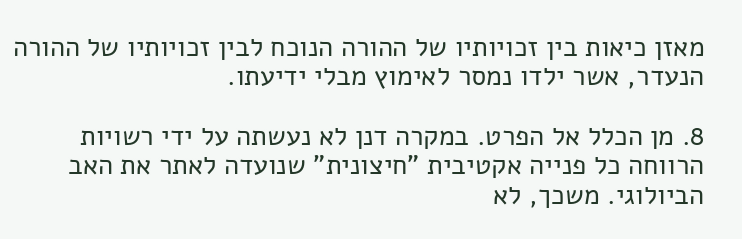מאזן כיאות בין זכויותיו של ההורה הנוכח לבין זכויותיו של ההורה הנעדר, אשר ילדו נמסר לאימוץ מבלי ידיעתו.

8. מן הכלל אל הפרט. במקרה דנן לא נעשתה על ידי רשויות הרווחה כל פנייה אקטיבית "חיצונית" שנועדה לאתר את האב הביולוגי. משכך, לא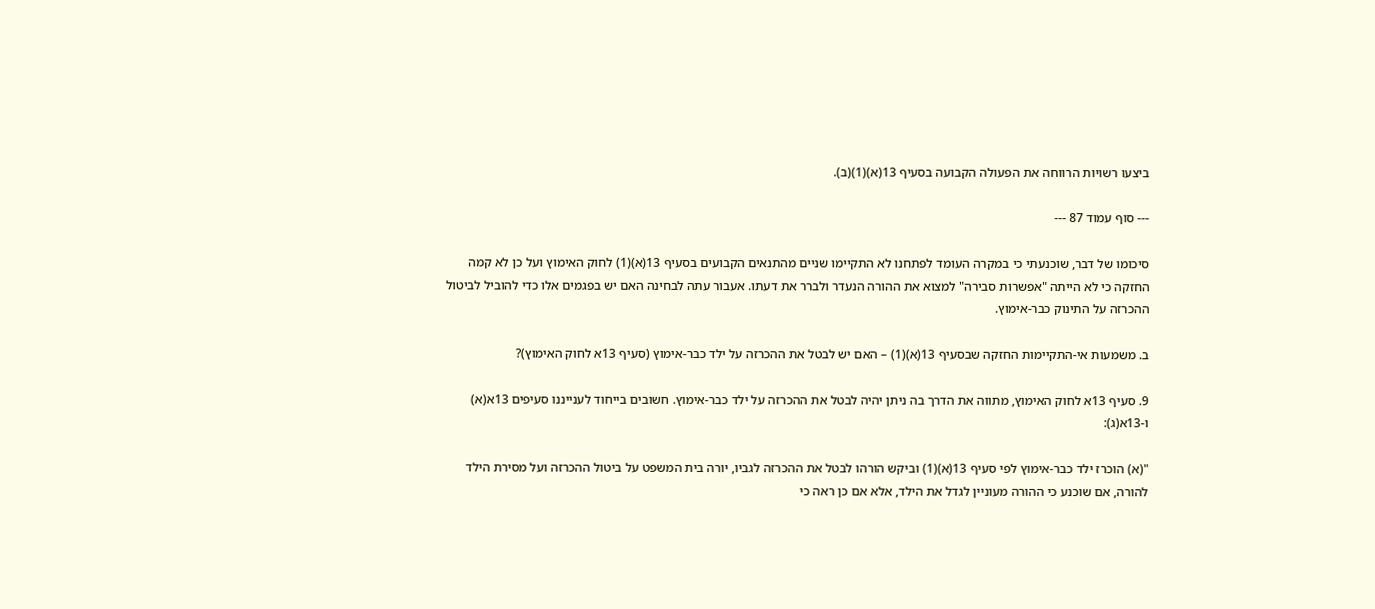ביצעו רשויות הרווחה את הפעולה הקבועה בסעיף 13(א)(1)(ב).

--- סוף עמוד 87 ---

סיכומו של דבר, שוכנעתי כי במקרה העומד לפתחנו לא התקיימו שניים מהתנאים הקבועים בסעיף 13(א)(1) לחוק האימוץ ועל כן לא קמה החזקה כי לא הייתה "אפשרות סבירה" למצוא את ההורה הנעדר ולברר את דעתו. אעבור עתה לבחינה האם יש בפגמים אלו כדי להוביל לביטול ההכרזה על התינוק כבר-אימוץ.

ב. משמעות אי-התקיימות החזקה שבסעיף 13(א)(1) – האם יש לבטל את ההכרזה על ילד כבר-אימוץ (סעיף 13א לחוק האימוץ)?

9. סעיף 13א לחוק האימוץ, מתווה את הדרך בה ניתן יהיה לבטל את ההכרזה על ילד כבר-אימוץ. חשובים בייחוד לענייננו סעיפים 13א(א) ו-13א(ג):

"(א) הוכרז ילד כבר-אימוץ לפי סעיף 13(א)(1) וביקש הורהו לבטל את ההכרזה לגביו, יורה בית המשפט על ביטול ההכרזה ועל מסירת הילד להורה, אם שוכנע כי ההורה מעוניין לגדל את הילד, אלא אם כן ראה כי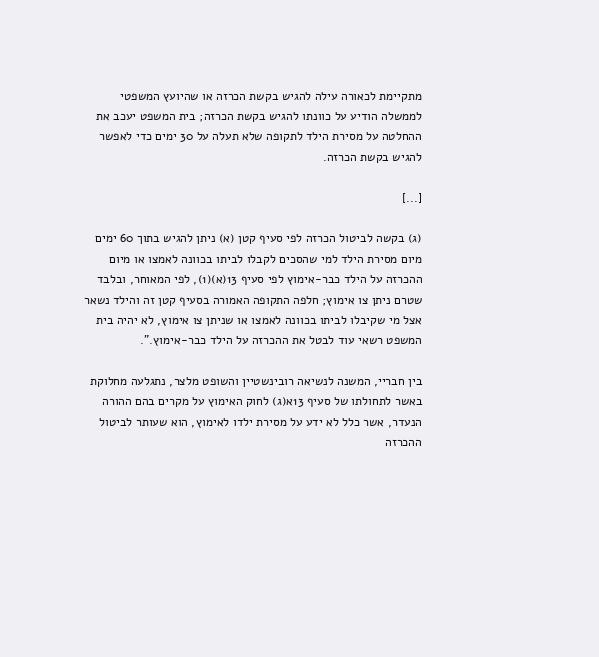מתקיימת לכאורה עילה להגיש בקשת הכרזה או שהיועץ המשפטי לממשלה הודיע על כוונתו להגיש בקשת הכרזה; בית המשפט יעכב את ההחלטה על מסירת הילד לתקופה שלא תעלה על 30 ימים כדי לאפשר להגיש בקשת הכרזה.

[...]

(ג) בקשה לביטול הכרזה לפי סעיף קטן (א) ניתן להגיש בתוך 60 ימים מיום מסירת הילד למי שהסכים לקבלו לביתו בכוונה לאמצו או מיום ההכרזה על הילד כבר-אימוץ לפי סעיף 13(א)(1), לפי המאוחר, ובלבד שטרם ניתן צו אימוץ; חלפה התקופה האמורה בסעיף קטן זה והילד נשאר אצל מי שקיבלו לביתו בכוונה לאמצו או שניתן צו אימוץ, לא יהיה בית המשפט רשאי עוד לבטל את ההכרזה על הילד כבר-אימוץ.".

בין חבריי, המשנה לנשיאה רובינשטיין והשופט מלצר, נתגלעה מחלוקת באשר לתחולתו של סעיף 13א(ג) לחוק האימוץ על מקרים בהם ההורה הנעדר, אשר כלל לא ידע על מסירת ילדו לאימוץ, הוא שעותר לביטול ההכרזה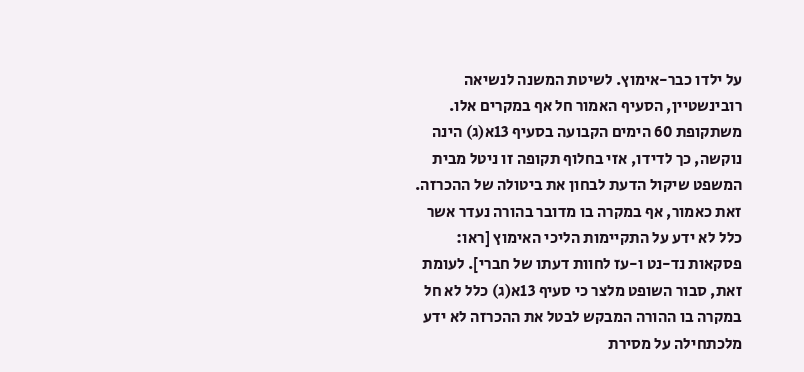על ילדו כבר-אימוץ. לשיטת המשנה לנשיאה רובינשטיין, הסעיף האמור חל אף במקרים אלו. משתקופת 60 הימים הקבועה בסעיף 13א(ג) הינה נוקשה, כך לדידו, אזי בחלוף תקופה זו ניטל מבית המשפט שיקול הדעת לבחון את ביטולה של ההכרזה. זאת כאמור, אף במקרה בו מדובר בהורה נעדר אשר כלל לא ידע על התקיימות הליכי האימוץ [ראו: פסקאות נד-נט ו-עז לחוות דעתו של חברי]. לעומת זאת, סבור השופט מלצר כי סעיף 13א(ג) כלל לא חל במקרה בו ההורה המבקש לבטל את ההכרזה לא ידע מלכתחילה על מסירת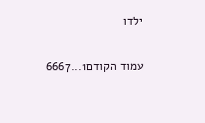ילדו

עמוד הקודם1...6667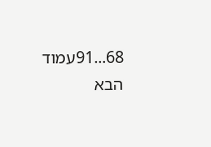68...91עמוד הבא